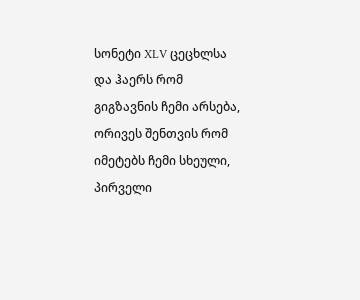სონეტი XLV ცეცხლსა და ჰაერს რომ გიგზავნის ჩემი არსება, ორივეს შენთვის რომ იმეტებს ჩემი სხეული, პირველი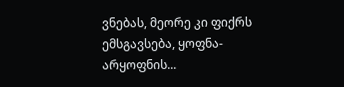ვნებას, მეორე კი ფიქრს ემსგავსება, ყოფნა-არყოფნის...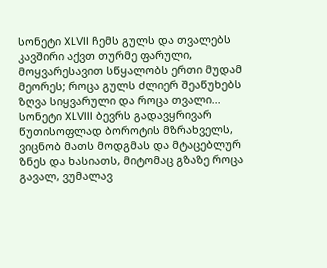სონეტი XLVII ჩემს გულს და თვალებს კავშირი აქვთ თურმე ფარული, მოყვარესავით სწყალობს ერთი მუდამ მეორეს; როცა გულს ძლიერ შეაწუხებს ზღვა სიყვარული და როცა თვალი...
სონეტი XLVIII ბევრს გადავყრივარ წუთისოფლად ბოროტის მზრახველს, ვიცნობ მათს მოდგმას და მტაცებლურ ზნეს და ხასიათს, მიტომაც გზაზე როცა გავალ, ვუმალავ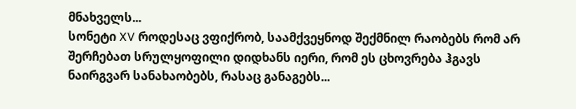მნახველს...
სონეტი XV როდესაც ვფიქრობ, საამქვეყნოდ შექმნილ რაობებს რომ არ შერჩებათ სრულყოფილი დიდხანს იერი, რომ ეს ცხოვრება ჰგავს ნაირგვარ სანახაობებს, რასაც განაგებს...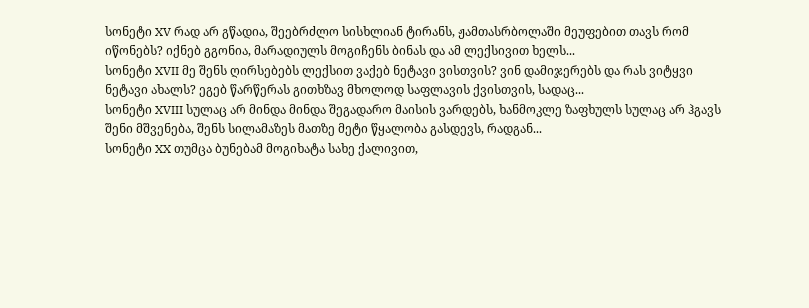სონეტი XV რად არ გწადია, შეებრძლო სისხლიან ტირანს, ჟამთასრბოლაში მეუფებით თავს რომ იწონებს? იქნებ გგონია, მარადიულს მოგიჩენს ბინას და ამ ლექსივით ხელს...
სონეტი XVII მე შენს ღირსებებს ლექსით ვაქებ ნეტავი ვისთვის? ვინ დამიჯერებს და რას ვიტყვი ნეტავი ახალს? ეგებ წარწერას გითხზავ მხოლოდ საფლავის ქვისთვის, სადაც...
სონეტი XVIII სულაც არ მინდა მინდა შეგადარო მაისის ვარდებს, ხანმოკლე ზაფხულს სულაც არ ჰგავს შენი მშვენება, შენს სილამაზეს მათზე მეტი წყალობა გასდევს, რადგან...
სონეტი XX თუმცა ბუნებამ მოგიხატა სახე ქალივით,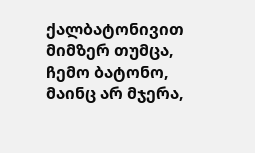ქალბატონივით მიმზერ თუმცა, ჩემო ბატონო, მაინც არ მჯერა,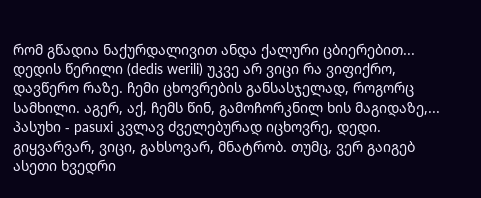რომ გწადია ნაქურდალივით ანდა ქალური ცბიერებით...
დედის წერილი (dedis werili) უკვე არ ვიცი რა ვიფიქრო, დავწერო რაზე. ჩემი ცხოვრების განსასჯელად, როგორც სამხილი. აგერ, აქ, ჩემს წინ, გამოჩორკნილ ხის მაგიდაზე,...
პასუხი - pasuxi კვლავ ძველებურად იცხოვრე, დედი. გიყვარვარ, ვიცი, გახსოვარ, მნატრობ. თუმც, ვერ გაიგებ ასეთი ხვედრი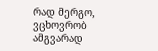რად მერგო, ვცხოვრობ ამგვარად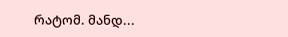რატომ. მანდ...